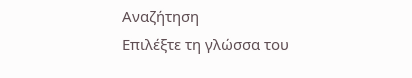Αναζήτηση
Επιλέξτε τη γλώσσα του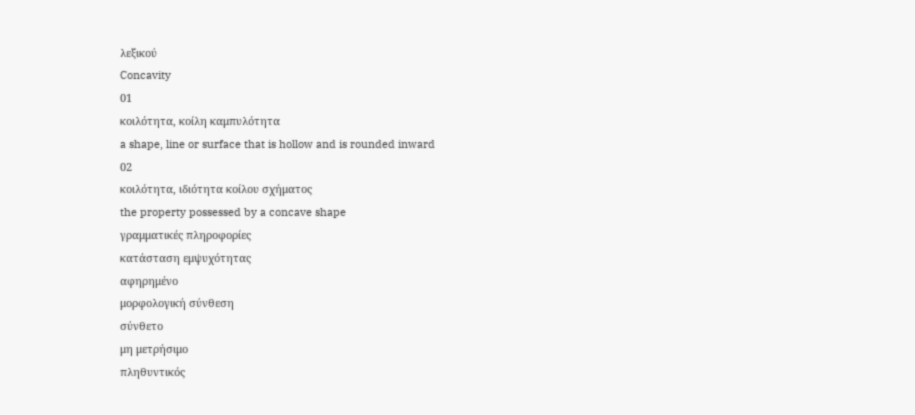λεξικού
Concavity
01
κοιλότητα, κοίλη καμπυλότητα
a shape, line or surface that is hollow and is rounded inward
02
κοιλότητα, ιδιότητα κοίλου σχήματος
the property possessed by a concave shape
γραμματικές πληροφορίες
κατάσταση εμψυχότητας
αφηρημένο
μορφολογική σύνθεση
σύνθετο
μη μετρήσιμο
πληθυντικός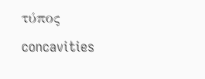τύπος
concavities